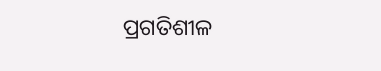ପ୍ରଗତିଶୀଳ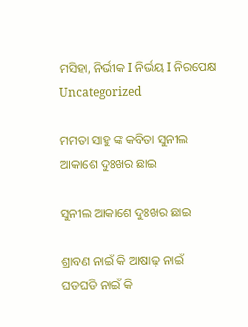ମସିହା, ନିର୍ଭୀକ I ନିର୍ଭୟ I ନିରପେକ୍ଷ
Uncategorized

ମମତା ସାହୁ ଙ୍କ କବିତା ସୁନୀଲ ଆକାଶେ ଦୁଃଖର ଛାଇ

ସୁନୀଲ ଆକାଶେ ଦୁଃଖର ଛାଇ

ଶ୍ରାବଣ ନାଇଁ କି ଆଷାଢ଼ ନାଇଁ
ଘଡଘଡି ନାଇଁ କି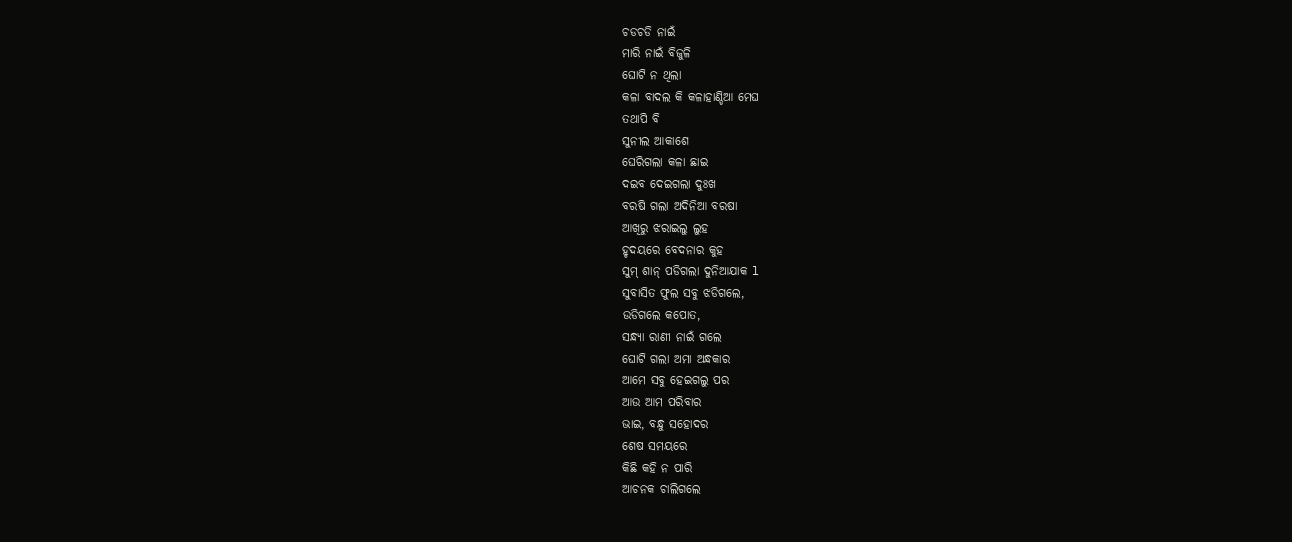ଚଡଚଡି ନାଇଁ
ମାରି ନାଇଁ ବିଜୁଳି
ଘୋଟି ନ ଥିଲା
କଳା ବାଦଲ କି କଳାହାଣ୍ଡିଆ ମେଘ
ତଥାପି ବି
ସୁନୀଲ ଆକାଶେ
ଘେରିଗଲା କଳା ଛାଇ
ଦଇବ ଦେଇଗଲା ଦୁଃଖ
ବରଷି ଗଲା ଅଦିନିଆ ବରଷା
ଆଖିରୁ ଝରାଇଲୁ ଲୁହ
ହୃଦୟରେ ବେଦନାର କୁହ
ସୁମ୍ ଶାନ୍ ପଡିଗଲା ଦୁନିଆଯାକ l
ସୁବାସିତ ଫୁଲ ସବୁ ଝଡିଗଲେ,
ଉଡିଗଲେ କପୋତ,
ସନ୍ଧ୍ୟା ରାଣୀ ନାଇଁ ଗଲେ
ଘୋଟି ଗଲା ଅମା ଅନ୍ଧକାର
ଆମେ ସବୁ ହେଇଗଲୁ ପର
ଆଉ ଆମ ପରିବାର
ଭାଇ, ବନ୍ଧୁ ସହୋଦର
ଶେଷ ସମୟରେ
କିଛି କହି ନ ପାରି
ଆଚନକ ଚାଲିଗଲେ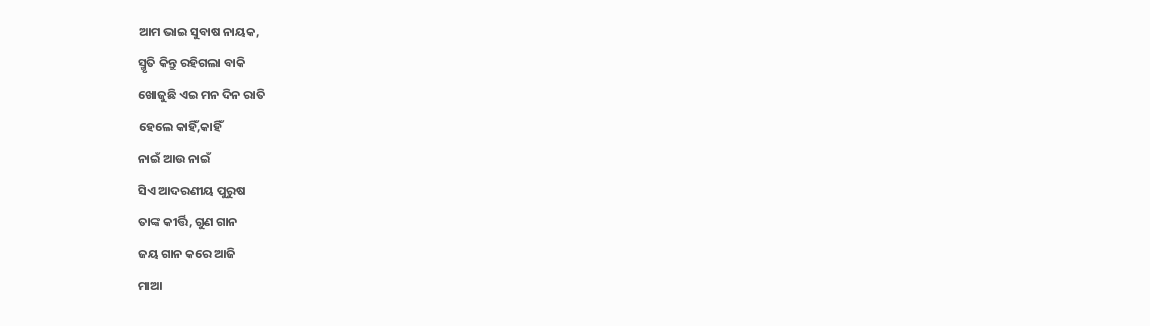ଆମ ଭାଇ ସୁବାଷ ନାୟକ,
ସ୍ମୃତି କିନ୍ତୁ ରହିଗଲା ବାକି
ଖୋଜୁଛି ଏଇ ମନ ଦିନ ରାତି
ହେଲେ କାହିଁ,କାହିଁ
ନାଇଁ ଆଉ ନାଇଁ
ସିଏ ଆଦରଣୀୟ ପୁରୁଷ
ତାଙ୍କ କୀର୍ତ୍ତି, ଗୁଣ ଗାନ
ଜୟ ଗାନ କରେ ଆଜି
ମାଆ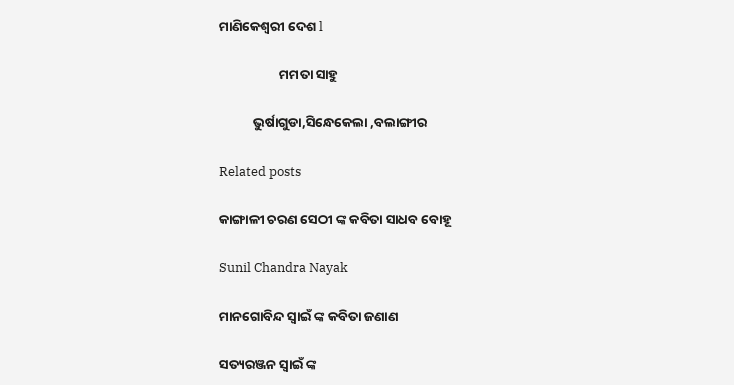ମାଣିକେଶ୍ବରୀ ଦେଶ l

                    ମମତା ସାହୁ

           ଭୁର୍ଷାଗୁଡା,ସିନ୍ଧେକେଲା ,ବଲାଙ୍ଗୀର

Related posts

କାଙ୍ଗାଳୀ ଚରଣ ସେଠୀ ଙ୍କ କବିତା ସାଧବ ବୋହୂ

Sunil Chandra Nayak

ମାନଗୋବିନ୍ଦ ସ୍ବାଇଁ ଙ୍କ କବିତା ଜଣାଣ

ସତ୍ୟରଞ୍ଜନ ସ୍ୱାଇଁ ଙ୍କ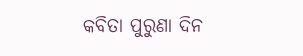କବିତା ପୁରୁଣା ଦିନ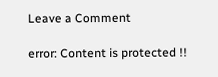Leave a Comment

error: Content is protected !!